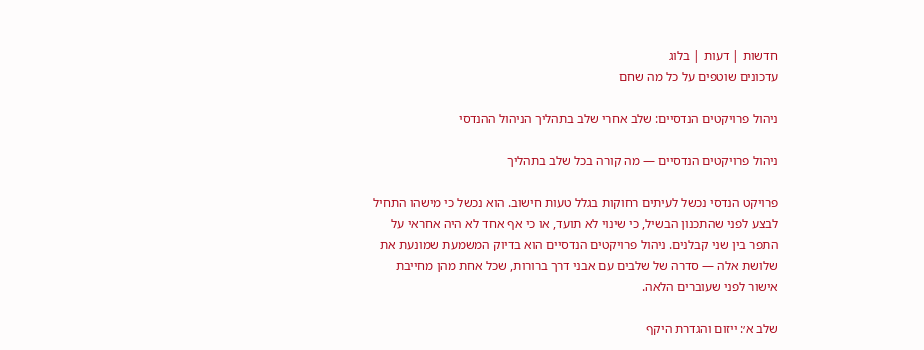חדשות | דעות | בלוג
עדכונים שוטפים על כל מה שחם

ניהול פרויקטים הנדסיים: שלב אחרי שלב בתהליך הניהול ההנדסי

ניהול פרויקטים הנדסיים — מה קורה בכל שלב בתהליך

פרויקט הנדסי נכשל לעיתים רחוקות בגלל טעות חישוב. הוא נכשל כי מישהו התחיל לבצע לפני שהתכנון הבשיל, כי שינוי לא תועד, או כי אף אחד לא היה אחראי על התפר בין שני קבלנים. ניהול פרויקטים הנדסיים הוא בדיוק המשמעת שמונעת את שלושת אלה — סדרה של שלבים עם אבני דרך ברורות, שכל אחת מהן מחייבת אישור לפני שעוברים הלאה.

שלב א׳: ייזום והגדרת היקף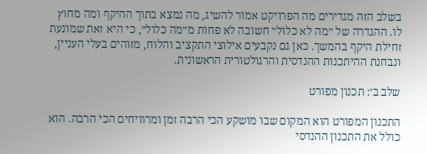בשלב הזה מגדירים מה הפרויקט אמור להשיג, מה נמצא בתוך ההיקף ומה מחוץ לו. ההגדרה של ״מה לא כלול״ חשובה לא פחות מ״מה כלול״, כי היא זאת שמונעת זחילת היקף בהמשך. כאן גם נקבעים אילוצי התקציב והלוח, מזוהים בעלי העניין, ונבחנת ההיתכנות ההנדסית והרגולטורית הראשונית.

שלב ב׳: תכנון מפורט

התכנון המפורט הוא המקום שבו מושקע הכי הרבה זמן ומרוויחים הכי הרבה. הוא כולל את התכנון ההנדסי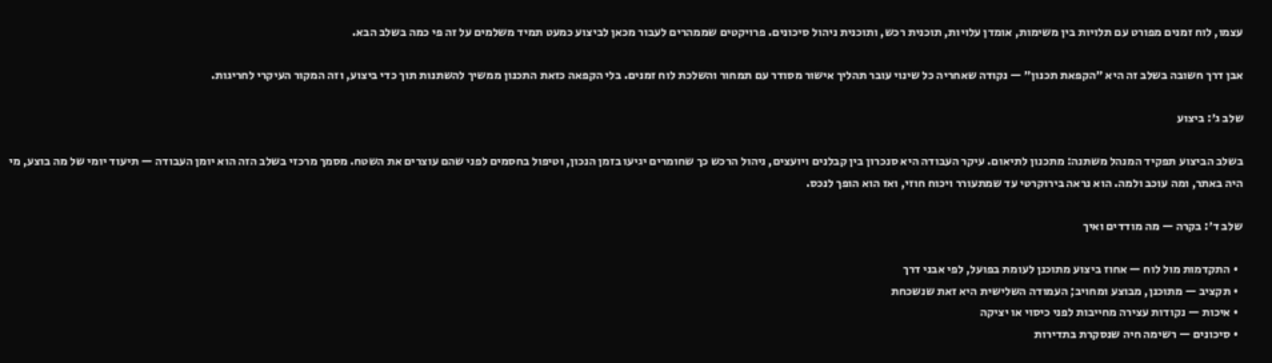עצמו, לוח זמנים מפורט עם תלויות בין משימות, אומדן עלויות, תוכנית רכש, ותוכנית ניהול סיכונים. פרויקטים שממהרים לעבור מכאן לביצוע כמעט תמיד משלמים על זה פי כמה בשלב הבא.

אבן דרך חשובה בשלב זה היא ״הקפאת תכנון״ — נקודה שאחריה כל שינוי עובר תהליך אישור מסודר עם תמחור והשלכת לוח זמנים. בלי הקפאה כזאת התכנון ממשיך להשתנות תוך כדי ביצוע, וזה המקור העיקרי לחריגות.

שלב ג׳: ביצוע

בשלב הביצוע תפקיד המנהל משתנה: מתכנון לתיאום. עיקר העבודה היא סנכרון בין קבלנים ויועצים, ניהול הרכש כך שחומרים יגיעו בזמן הנכון, וטיפול בחסמים לפני שהם עוצרים את השטח. מסמך מרכזי בשלב הזה הוא יומן העבודה — תיעוד יומי של מה בוצע, מי היה באתר, ומה עוכב ולמה. הוא נראה בירוקרטי עד שמתעורר ויכוח חוזי, ואז הוא הופך לנכס.

שלב ד׳: בקרה — מה מודדים ואיך

  • התקדמות מול לוח — אחוז ביצוע מתוכנן לעומת בפועל, לפי אבני דרך
  • תקציב — מתוכנן, מבוצע ומחויב; העמודה השלישית היא זאת שנשכחת
  • איכות — נקודות עצירה מחייבות לפני כיסוי או יציקה
  • סיכונים — רשימה חיה שנסקרת בתדירות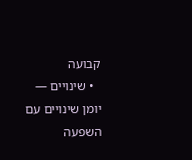קבועה
  • שינויים — יומן שינויים עם השפעה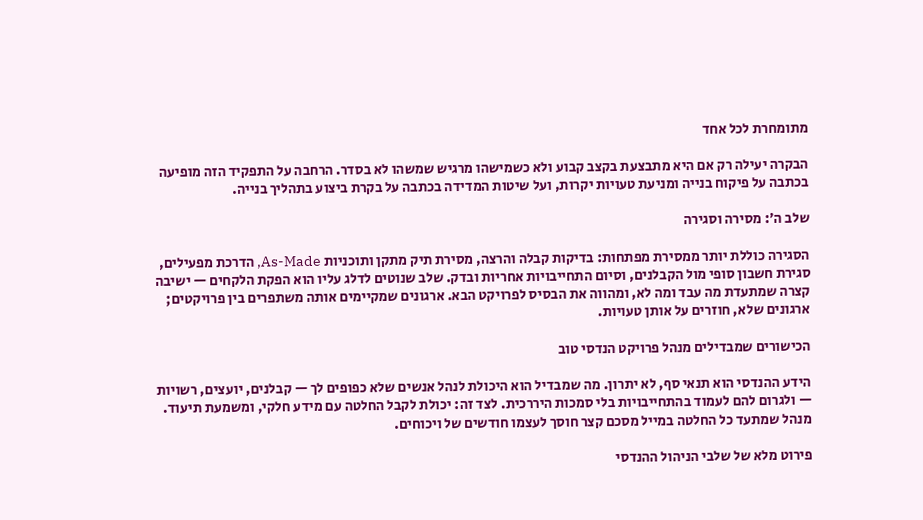מתומחרת לכל אחד

הבקרה יעילה רק אם היא מתבצעת בקצב קבוע ולא כשמישהו מרגיש שמשהו לא בסדר. הרחבה על התפקיד הזה מופיעה בכתבה על פיקוח בנייה ומניעת טעויות יקרות, ועל שיטות המדידה בכתבה על בקרת ביצוע בתהליך בנייה.

שלב ה׳: מסירה וסגירה

הסגירה כוללת יותר ממסירת מפתחות: בדיקות קבלה והרצה, מסירת תיק מתקן ותוכניות As-Made, הדרכת מפעילים, סגירת חשבון סופי מול הקבלנים, וסיום התחייבויות אחריות ובדק. שלב שנוטים לדלג עליו הוא הפקת הלקחים — ישיבה קצרה שמתעדת מה עבד ומה לא, ומהווה את הבסיס לפרויקט הבא. ארגונים שמקיימים אותה משתפרים בין פרויקטים; ארגונים שלא, חוזרים על אותן טעויות.

הכישורים שמבדילים מנהל פרויקט הנדסי טוב

הידע ההנדסי הוא תנאי סף, לא יתרון. מה שמבדיל הוא היכולת לנהל אנשים שלא כפופים לך — קבלנים, יועצים, רשויות — ולגרום להם לעמוד בהתחייבויות בלי סמכות היררכית. לצד זה: יכולת לקבל החלטה עם מידע חלקי, ומשמעת תיעוד. מנהל שמתעד כל החלטה במייל מסכם קצר חוסך לעצמו חודשים של ויכוחים.

פירוט מלא של שלבי הניהול ההנדסי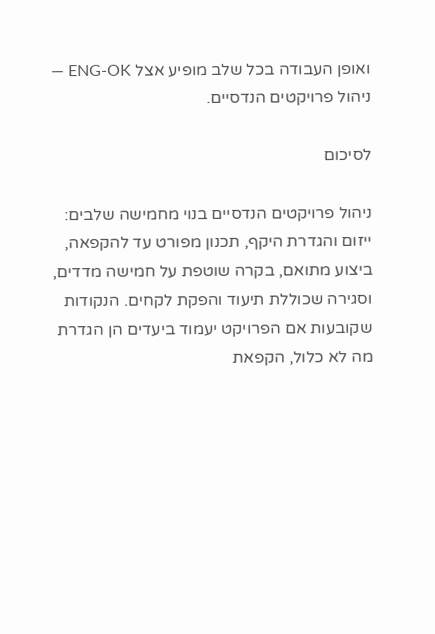ואופן העבודה בכל שלב מופיע אצל ENG-OK — ניהול פרויקטים הנדסיים.

לסיכום

ניהול פרויקטים הנדסיים בנוי מחמישה שלבים: ייזום והגדרת היקף, תכנון מפורט עד להקפאה, ביצוע מתואם, בקרה שוטפת על חמישה מדדים, וסגירה שכוללת תיעוד והפקת לקחים. הנקודות שקובעות אם הפרויקט יעמוד ביעדים הן הגדרת מה לא כלול, הקפאת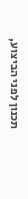תכנון לפני הביצוע,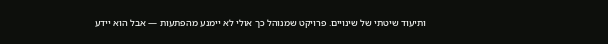ותיעוד שיטתי של שינויים. פרויקט שמנוהל כך אולי לא יימנע מהפתעות — אבל הוא יידע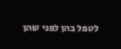לטפל בהן לפני שהן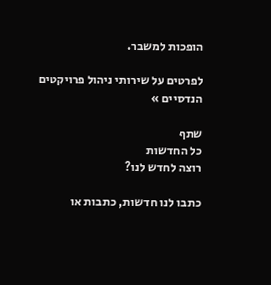הופכות למשבר.

לפרטים על שירותי ניהול פרויקטים הנדסיים »

שתף
כל החדשות
רוצה לחדש לנו?

כתבו לנו חדשות, כתבות או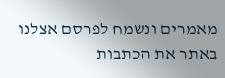מאמרים ונשמח לפרסם אצלנו באתר את הכתבות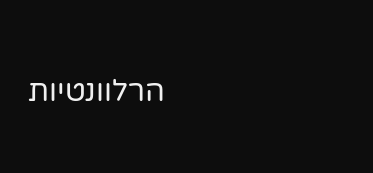הרלוונטיות